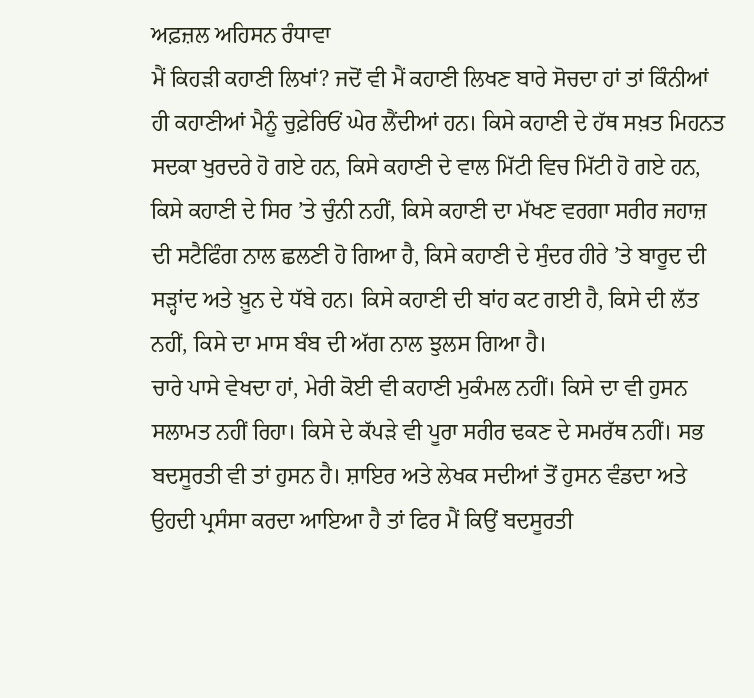ਅਫ਼ਜ਼ਲ ਅਹਿਸਨ ਰੰਧਾਵਾ
ਮੈਂ ਕਿਹੜੀ ਕਹਾਣੀ ਲਿਖਾਂ? ਜਦੋਂ ਵੀ ਮੈਂ ਕਹਾਣੀ ਲਿਖਣ ਬਾਰੇ ਸੋਚਦਾ ਹਾਂ ਤਾਂ ਕਿੰਨੀਆਂ ਹੀ ਕਹਾਣੀਆਂ ਮੈਨੂੰ ਚੁਫ਼ੇਰਿਓਂ ਘੇਰ ਲੈਂਦੀਆਂ ਹਨ। ਕਿਸੇ ਕਹਾਣੀ ਦੇ ਹੱਥ ਸਖ਼ਤ ਮਿਹਨਤ ਸਦਕਾ ਖੁਰਦਰੇ ਹੋ ਗਏ ਹਨ, ਕਿਸੇ ਕਹਾਣੀ ਦੇ ਵਾਲ ਮਿੱਟੀ ਵਿਚ ਮਿੱਟੀ ਹੋ ਗਏ ਹਨ, ਕਿਸੇ ਕਹਾਣੀ ਦੇ ਸਿਰ ’ਤੇ ਚੁੰਨੀ ਨਹੀਂ, ਕਿਸੇ ਕਹਾਣੀ ਦਾ ਮੱਖਣ ਵਰਗਾ ਸਰੀਰ ਜਹਾਜ਼ ਦੀ ਸਟੈਫਿੰਗ ਨਾਲ ਛਲਣੀ ਹੋ ਗਿਆ ਹੈ, ਕਿਸੇ ਕਹਾਣੀ ਦੇ ਸੁੰਦਰ ਹੀਰੇ ’ਤੇ ਬਾਰੂਦ ਦੀ ਸੜ੍ਹਾਂਦ ਅਤੇ ਖ਼ੂਨ ਦੇ ਧੱਬੇ ਹਨ। ਕਿਸੇ ਕਹਾਣੀ ਦੀ ਬਾਂਹ ਕਟ ਗਈ ਹੈ, ਕਿਸੇ ਦੀ ਲੱਤ ਨਹੀਂ, ਕਿਸੇ ਦਾ ਮਾਸ ਬੰਬ ਦੀ ਅੱਗ ਨਾਲ ਝੁਲਸ ਗਿਆ ਹੈ।
ਚਾਰੇ ਪਾਸੇ ਵੇਖਦਾ ਹਾਂ, ਮੇਰੀ ਕੋਈ ਵੀ ਕਹਾਣੀ ਮੁਕੰਮਲ ਨਹੀਂ। ਕਿਸੇ ਦਾ ਵੀ ਹੁਸਨ ਸਲਾਮਤ ਨਹੀਂ ਰਿਹਾ। ਕਿਸੇ ਦੇ ਕੱਪੜੇ ਵੀ ਪੂਰਾ ਸਰੀਰ ਢਕਣ ਦੇ ਸਮਰੱਥ ਨਹੀਂ। ਸਭ ਬਦਸੂਰਤੀ ਵੀ ਤਾਂ ਹੁਸਨ ਹੈ। ਸ਼ਾਇਰ ਅਤੇ ਲੇਖਕ ਸਦੀਆਂ ਤੋਂ ਹੁਸਨ ਵੰਡਦਾ ਅਤੇ ਉਹਦੀ ਪ੍ਰਸੰਸਾ ਕਰਦਾ ਆਇਆ ਹੈ ਤਾਂ ਫਿਰ ਮੈਂ ਕਿਉਂ ਬਦਸੂਰਤੀ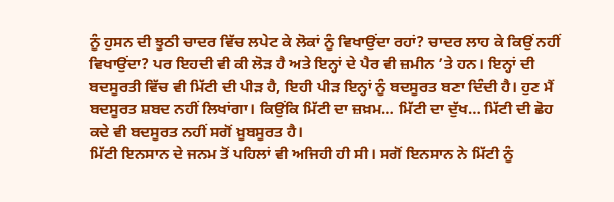ਨੂੰ ਹੁਸਨ ਦੀ ਝੂਠੀ ਚਾਦਰ ਵਿੱਚ ਲਪੇਟ ਕੇ ਲੋਕਾਂ ਨੂੰ ਵਿਖਾਉਂਦਾ ਰਹਾਂ? ਚਾਦਰ ਲਾਹ ਕੇ ਕਿਉਂ ਨਹੀਂ ਵਿਖਾਉਂਦਾ? ਪਰ ਇਹਦੀ ਵੀ ਕੀ ਲੋੜ ਹੈ ਅਤੇ ਇਨ੍ਹਾਂ ਦੇ ਪੈਰ ਵੀ ਜ਼ਮੀਨ ’ਤੇ ਹਨ। ਇਨ੍ਹਾਂ ਦੀ ਬਦਸੂਰਤੀ ਵਿੱਚ ਵੀ ਮਿੱਟੀ ਦੀ ਪੀੜ ਹੈ, ਇਹੀ ਪੀੜ ਇਨ੍ਹਾਂ ਨੂੰ ਬਦਸੂਰਤ ਬਣਾ ਦਿੰਦੀ ਹੈ। ਹੁਣ ਮੈਂ ਬਦਸੂਰਤ ਸ਼ਬਦ ਨਹੀਂ ਲਿਖਾਂਗਾ। ਕਿਉਂਕਿ ਮਿੱਟੀ ਦਾ ਜ਼ਖ਼ਮ… ਮਿੱਟੀ ਦਾ ਦੁੱਖ… ਮਿੱਟੀ ਦੀ ਛੋਹ ਕਦੇ ਵੀ ਬਦਸੂਰਤ ਨਹੀਂ ਸਗੋਂ ਖ਼ੂਬਸੂਰਤ ਹੈ।
ਮਿੱਟੀ ਇਨਸਾਨ ਦੇ ਜਨਮ ਤੋਂ ਪਹਿਲਾਂ ਵੀ ਅਜਿਹੀ ਹੀ ਸੀ। ਸਗੋਂ ਇਨਸਾਨ ਨੇ ਮਿੱਟੀ ਨੂੰ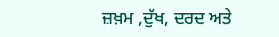ਜ਼ਖ਼ਮ ,ਦੁੱਖ, ਦਰਦ ਅਤੇ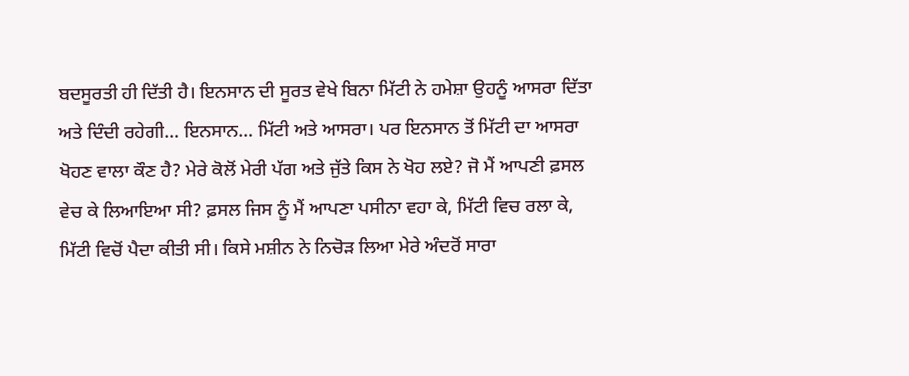ਬਦਸੂਰਤੀ ਹੀ ਦਿੱਤੀ ਹੈ। ਇਨਸਾਨ ਦੀ ਸੂਰਤ ਵੇਖੇ ਬਿਨਾ ਮਿੱਟੀ ਨੇ ਹਮੇਸ਼ਾ ਉਹਨੂੰ ਆਸਰਾ ਦਿੱਤਾ ਅਤੇ ਦਿੰਦੀ ਰਹੇਗੀ… ਇਨਸਾਨ… ਮਿੱਟੀ ਅਤੇ ਆਸਰਾ। ਪਰ ਇਨਸਾਨ ਤੋਂ ਮਿੱਟੀ ਦਾ ਆਸਰਾ ਖੋਹਣ ਵਾਲਾ ਕੌਣ ਹੈ? ਮੇਰੇ ਕੋਲੋਂ ਮੇਰੀ ਪੱਗ ਅਤੇ ਜੁੱਤੇ ਕਿਸ ਨੇ ਖੋਹ ਲਏ? ਜੋ ਮੈਂ ਆਪਣੀ ਫ਼ਸਲ ਵੇਚ ਕੇ ਲਿਆਇਆ ਸੀ? ਫ਼ਸਲ ਜਿਸ ਨੂੰ ਮੈਂ ਆਪਣਾ ਪਸੀਨਾ ਵਹਾ ਕੇ, ਮਿੱਟੀ ਵਿਚ ਰਲਾ ਕੇ, ਮਿੱਟੀ ਵਿਚੋਂ ਪੈਦਾ ਕੀਤੀ ਸੀ। ਕਿਸੇ ਮਸ਼ੀਨ ਨੇ ਨਿਚੋੜ ਲਿਆ ਮੇਰੇ ਅੰਦਰੋਂ ਸਾਰਾ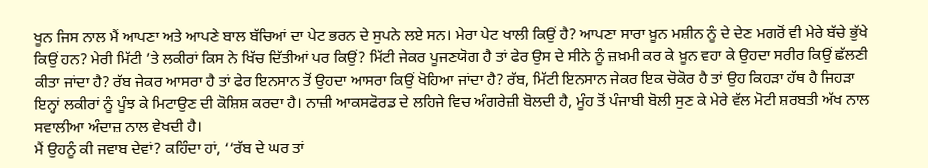ਖੂਨ ਜਿਸ ਨਾਲ ਮੈਂ ਆਪਣਾ ਅਤੇ ਆਪਣੇ ਬਾਲ ਬੱਚਿਆਂ ਦਾ ਪੇਟ ਭਰਨ ਦੇ ਸੁਪਨੇ ਲਏ ਸਨ। ਮੇਰਾ ਪੇਟ ਖਾਲੀ ਕਿਉਂ ਹੈ? ਆਪਣਾ ਸਾਰਾ ਖ਼ੂਨ ਮਸ਼ੀਨ ਨੂੰ ਦੇ ਦੇਣ ਮਗਰੋਂ ਵੀ ਮੇਰੇ ਬੱਚੇ ਭੁੱਖੇ ਕਿਉਂ ਹਨ? ਮੇਰੀ ਮਿੱਟੀ ’ਤੇ ਲਕੀਰਾਂ ਕਿਸ ਨੇ ਖਿੱਚ ਦਿੱਤੀਆਂ ਪਰ ਕਿਉਂ? ਮਿੱਟੀ ਜੇਕਰ ਪੂਜਣਯੋਗ ਹੈ ਤਾਂ ਫੇਰ ਉਸ ਦੇ ਸੀਨੇ ਨੂੰ ਜ਼ਖ਼ਮੀ ਕਰ ਕੇ ਖ਼ੂਨ ਵਹਾ ਕੇ ਉਹਦਾ ਸਰੀਰ ਕਿਉਂ ਛੱਲਣੀ ਕੀਤਾ ਜਾਂਦਾ ਹੈ? ਰੱਬ ਜੇਕਰ ਆਸਰਾ ਹੈ ਤਾਂ ਫੇਰ ਇਨਸਾਨ ਤੋਂ ਉਹਦਾ ਆਸਰਾ ਕਿਉਂ ਖੋਹਿਆ ਜਾਂਦਾ ਹੈ? ਰੱਬ, ਮਿੱਟੀ ਇਨਸਾਨ ਜੇਕਰ ਇਕ ਚੋਕੋਰ ਹੈ ਤਾਂ ਉਹ ਕਿਹੜਾ ਹੱਥ ਹੈ ਜਿਹੜਾ ਇਨ੍ਹਾਂ ਲਕੀਰਾਂ ਨੂੰ ਪੂੰਝ ਕੇ ਮਿਟਾਉਣ ਦੀ ਕੋਸ਼ਿਸ਼ ਕਰਦਾ ਹੈ। ਨਾਜ਼ੀ ਆਕਸਫੋਰਡ ਦੇ ਲਹਿਜੇ ਵਿਚ ਅੰਗਰੇਜ਼ੀ ਬੋਲਦੀ ਹੈ, ਮੂੰਹ ਤੋਂ ਪੰਜਾਬੀ ਬੋਲੀ ਸੁਣ ਕੇ ਮੇਰੇ ਵੱਲ ਮੋਟੀ ਸ਼ਰਬਤੀ ਅੱਖ ਨਾਲ ਸਵਾਲੀਆ ਅੰਦਾਜ਼ ਨਾਲ ਵੇਖਦੀ ਹੈ।
ਮੈਂ ਉਹਨੂੰ ਕੀ ਜਵਾਬ ਦੇਵਾਂ? ਕਹਿੰਦਾ ਹਾਂ, ‘‘ਰੱਬ ਦੇ ਘਰ ਤਾਂ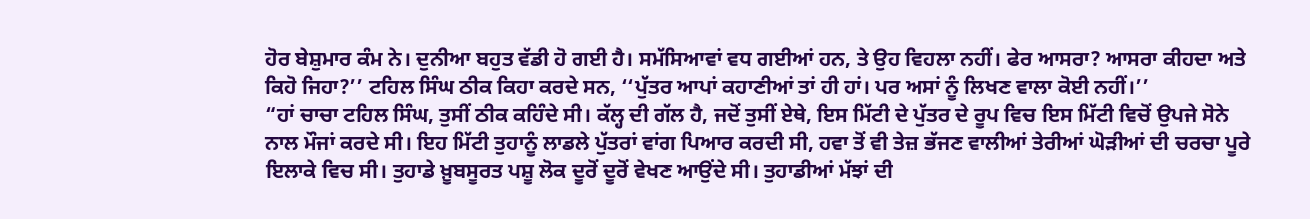ਹੋਰ ਬੇਸ਼ੁਮਾਰ ਕੰਮ ਨੇ। ਦੁਨੀਆ ਬਹੁਤ ਵੱਡੀ ਹੋ ਗਈ ਹੈ। ਸਮੱਸਿਆਵਾਂ ਵਧ ਗਈਆਂ ਹਨ, ਤੇ ਉਹ ਵਿਹਲਾ ਨਹੀਂ। ਫੇਰ ਆਸਰਾ? ਆਸਰਾ ਕੀਹਦਾ ਅਤੇ ਕਿਹੋ ਜਿਹਾ?’’ ਟਹਿਲ ਸਿੰਘ ਠੀਕ ਕਿਹਾ ਕਰਦੇ ਸਨ, ‘‘ਪੁੱਤਰ ਆਪਾਂ ਕਹਾਣੀਆਂ ਤਾਂ ਹੀ ਹਾਂ। ਪਰ ਅਸਾਂ ਨੂੰ ਲਿਖਣ ਵਾਲਾ ਕੋਈ ਨਹੀਂ।’’
“ਹਾਂ ਚਾਚਾ ਟਹਿਲ ਸਿੰਘ, ਤੁਸੀਂ ਠੀਕ ਕਹਿੰਦੇ ਸੀ। ਕੱਲ੍ਹ ਦੀ ਗੱਲ ਹੈ, ਜਦੋਂ ਤੁਸੀਂ ਏਥੇ, ਇਸ ਮਿੱਟੀ ਦੇ ਪੁੱਤਰ ਦੇ ਰੂਪ ਵਿਚ ਇਸ ਮਿੱਟੀ ਵਿਚੋਂ ਉਪਜੇ ਸੋਨੇ ਨਾਲ ਮੌਜਾਂ ਕਰਦੇ ਸੀ। ਇਹ ਮਿੱਟੀ ਤੁਹਾਨੂੰ ਲਾਡਲੇ ਪੁੱਤਰਾਂ ਵਾਂਗ ਪਿਆਰ ਕਰਦੀ ਸੀ, ਹਵਾ ਤੋਂ ਵੀ ਤੇਜ਼ ਭੱਜਣ ਵਾਲੀਆਂ ਤੇਰੀਆਂ ਘੋੜੀਆਂ ਦੀ ਚਰਚਾ ਪੂਰੇ ਇਲਾਕੇ ਵਿਚ ਸੀ। ਤੁਹਾਡੇ ਖ਼ੂਬਸੂਰਤ ਪਸ਼ੂ ਲੋਕ ਦੂਰੋਂ ਦੂਰੋਂ ਵੇਖਣ ਆਉਂਦੇ ਸੀ। ਤੁਹਾਡੀਆਂ ਮੱਝਾਂ ਦੀ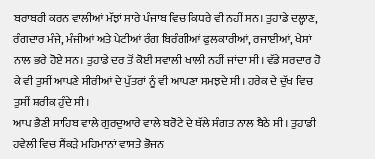ਬਰਾਬਰੀ ਕਰਨ ਵਾਲੀਆਂ ਮੱਝਾਂ ਸਾਰੇ ਪੰਜਾਬ ਵਿਚ ਕਿਧਰੇ ਵੀ ਨਹੀਂ ਸਨ। ਤੁਹਾਡੇ ਦਲ੍ਹਾਣ, ਰੰਗਦਾਰ ਮੰਜੇ, ਮੰਜੀਆਂ ਅਤੇ ਪੇਟੀਆਂ ਰੰਗ ਬਿਰੰਗੀਆਂ ਫੁਲਕਾਰੀਆਂ, ਰਜਾਈਆਂ, ਖੇਸਾਂ ਨਾਲ ਭਰੇ ਹੋਏ ਸਨ। ਤੁਹਾਡੇ ਦਰ ਤੋਂ ਕੋਈ ਸਵਾਲੀ ਖਾਲੀ ਨਹੀਂ ਜਾਂਦਾ ਸੀ। ਵੱਡੇ ਸਰਦਾਰ ਹੋ ਕੇ ਵੀ ਤੁਸੀਂ ਆਪਣੇ ਸੀਰੀਆਂ ਦੇ ਪੁੱਤਰਾਂ ਨੂੰ ਵੀ ਆਪਣਾ ਸਮਝਦੇ ਸੀ। ਹਰੇਕ ਦੇ ਦੁੱਖ ਵਿਚ ਤੁਸੀਂ ਸ਼ਰੀਕ ਹੁੰਦੇ ਸੀ।
ਆਪ ਭੈਣੀ ਸਾਹਿਬ ਵਾਲੇ ਗੁਰਦੁਆਰੇ ਵਾਲੇ ਬਰੋਟੇ ਦੇ ਥੱਲੇ ਸੰਗਤ ਨਾਲ ਬੈਠੇ ਸੀ। ਤੁਹਾਡੀ ਹਵੇਲੀ ਵਿਚ ਸੈਂਕੜੇ ਮਹਿਮਾਨਾਂ ਵਾਸਤੇ ਭੋਜਨ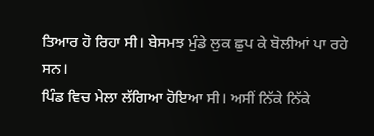ਤਿਆਰ ਹੋ ਰਿਹਾ ਸੀ। ਬੇਸਮਝ ਮੁੰਡੇ ਲੁਕ ਛੁਪ ਕੇ ਬੋਲੀਆਂ ਪਾ ਰਹੇ ਸਨ।
ਪਿੰਡ ਵਿਚ ਮੇਲਾ ਲੱਗਿਆ ਹੋਇਆ ਸੀ। ਅਸੀਂ ਨਿੱਕੇ ਨਿੱਕੇ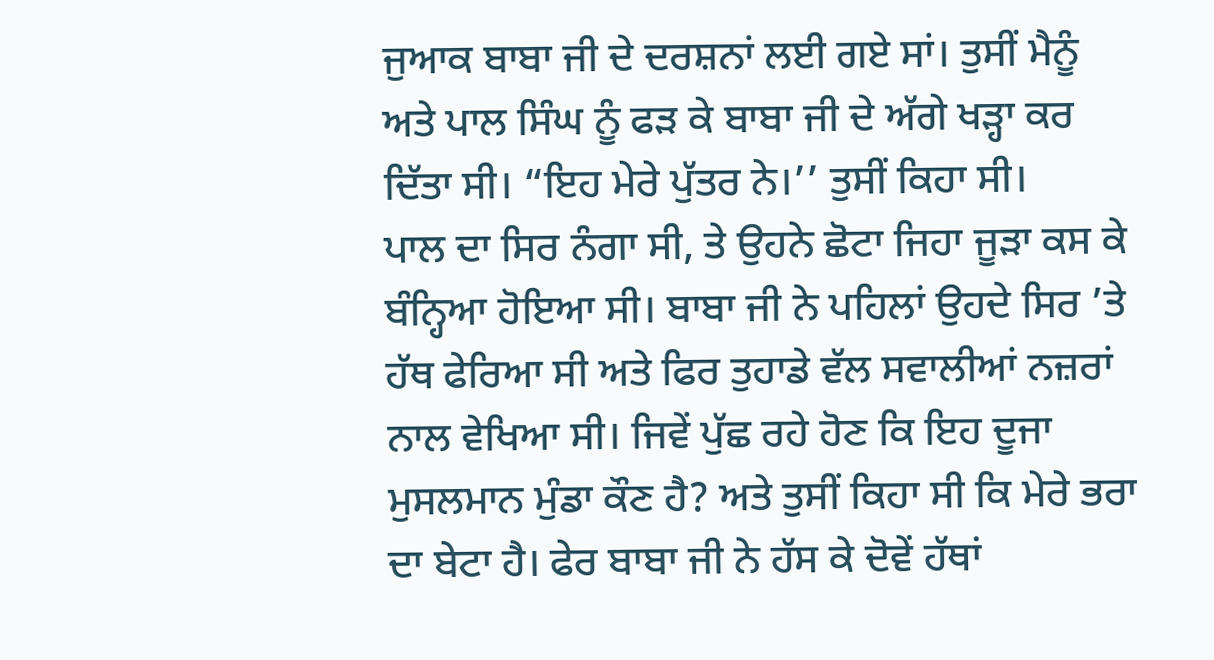ਜੁਆਕ ਬਾਬਾ ਜੀ ਦੇ ਦਰਸ਼ਨਾਂ ਲਈ ਗਏ ਸਾਂ। ਤੁਸੀਂ ਮੈਨੂੰ ਅਤੇ ਪਾਲ ਸਿੰਘ ਨੂੰ ਫੜ ਕੇ ਬਾਬਾ ਜੀ ਦੇ ਅੱਗੇ ਖੜ੍ਹਾ ਕਰ ਦਿੱਤਾ ਸੀ। “ਇਹ ਮੇਰੇ ਪੁੱਤਰ ਨੇ।’’ ਤੁਸੀਂ ਕਿਹਾ ਸੀ।
ਪਾਲ ਦਾ ਸਿਰ ਨੰਗਾ ਸੀ, ਤੇ ਉਹਨੇ ਛੋਟਾ ਜਿਹਾ ਜੂੜਾ ਕਸ ਕੇ ਬੰਨ੍ਹਿਆ ਹੋਇਆ ਸੀ। ਬਾਬਾ ਜੀ ਨੇ ਪਹਿਲਾਂ ਉਹਦੇ ਸਿਰ ’ਤੇ ਹੱਥ ਫੇਰਿਆ ਸੀ ਅਤੇ ਫਿਰ ਤੁਹਾਡੇ ਵੱਲ ਸਵਾਲੀਆਂ ਨਜ਼ਰਾਂ ਨਾਲ ਵੇਖਿਆ ਸੀ। ਜਿਵੇਂ ਪੁੱਛ ਰਹੇ ਹੋਣ ਕਿ ਇਹ ਦੂਜਾ ਮੁਸਲਮਾਨ ਮੁੰਡਾ ਕੌਣ ਹੈ? ਅਤੇ ਤੁਸੀਂ ਕਿਹਾ ਸੀ ਕਿ ਮੇਰੇ ਭਰਾ ਦਾ ਬੇਟਾ ਹੈ। ਫੇਰ ਬਾਬਾ ਜੀ ਨੇ ਹੱਸ ਕੇ ਦੋਵੇਂ ਹੱਥਾਂ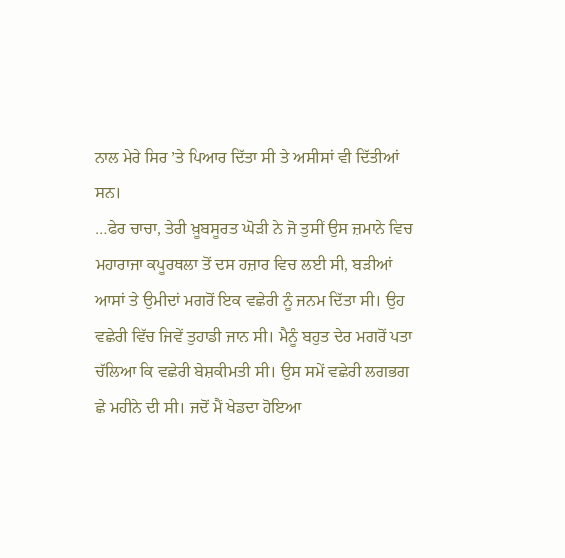ਨਾਲ ਮੇਰੇ ਸਿਰ ’ਤੇ ਪਿਆਰ ਦਿੱਤਾ ਸੀ ਤੇ ਅਸੀਸਾਂ ਵੀ ਦਿੱਤੀਆਂ ਸਨ।
…ਫੇਰ ਚਾਚਾ, ਤੇਰੀ ਖ਼ੂਬਸੂਰਤ ਘੋੜੀ ਨੇ ਜੋ ਤੁਸੀਂ ਉਸ ਜ਼ਮਾਨੇ ਵਿਚ ਮਹਾਰਾਜਾ ਕਪੂਰਥਲਾ ਤੋਂ ਦਸ ਹਜ਼ਾਰ ਵਿਚ ਲਈ ਸੀ, ਬੜੀਆਂ ਆਸਾਂ ਤੇ ਉਮੀਦਾਂ ਮਗਰੋਂ ਇਕ ਵਛੇਰੀ ਨੂੰ ਜਨਮ ਦਿੱਤਾ ਸੀ। ਉਹ ਵਛੇਰੀ ਵਿੱਚ ਜਿਵੇਂ ਤੁਹਾਡੀ ਜਾਨ ਸੀ। ਮੈਨੂੰ ਬਹੁਤ ਦੇਰ ਮਗਰੋਂ ਪਤਾ ਚੱਲਿਆ ਕਿ ਵਛੇਰੀ ਬੇਸ਼ਕੀਮਤੀ ਸੀ। ਉਸ ਸਮੇਂ ਵਛੇਰੀ ਲਗਭਗ ਛੇ ਮਹੀਨੇ ਦੀ ਸੀ। ਜਦੋਂ ਮੈਂ ਖੇਡਦਾ ਹੋਇਆ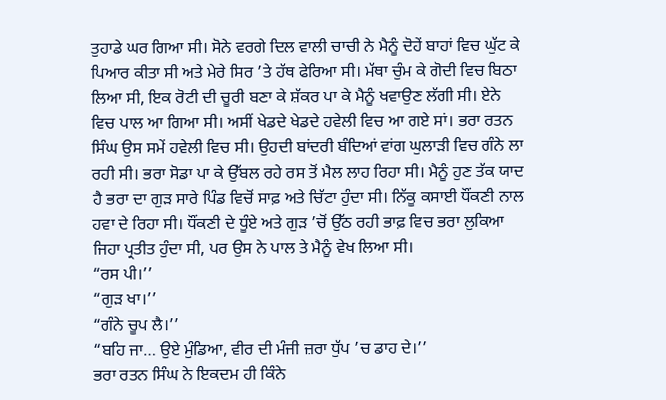ਤੁਹਾਡੇ ਘਰ ਗਿਆ ਸੀ। ਸੋਨੇ ਵਰਗੇ ਦਿਲ ਵਾਲੀ ਚਾਚੀ ਨੇ ਮੈਨੂੰ ਦੋਹੇਂ ਬਾਹਾਂ ਵਿਚ ਘੁੱਟ ਕੇ ਪਿਆਰ ਕੀਤਾ ਸੀ ਅਤੇ ਮੇਰੇ ਸਿਰ ’ਤੇ ਹੱਥ ਫੇਰਿਆ ਸੀ। ਮੱਥਾ ਚੁੰਮ ਕੇ ਗੋਦੀ ਵਿਚ ਬਿਠਾ ਲਿਆ ਸੀ, ਇਕ ਰੋਟੀ ਦੀ ਚੂਰੀ ਬਣਾ ਕੇ ਸ਼ੱਕਰ ਪਾ ਕੇ ਮੈਨੂੰ ਖਵਾਉਣ ਲੱਗੀ ਸੀ। ਏਨੇ ਵਿਚ ਪਾਲ ਆ ਗਿਆ ਸੀ। ਅਸੀਂ ਖੇਡਦੇ ਖੇਡਦੇ ਹਵੇਲੀ ਵਿਚ ਆ ਗਏ ਸਾਂ। ਭਰਾ ਰਤਨ ਸਿੰਘ ਉਸ ਸਮੇਂ ਹਵੇਲੀ ਵਿਚ ਸੀ। ਉਹਦੀ ਬਾਂਦਰੀ ਬੰਦਿਆਂ ਵਾਂਗ ਘੁਲਾੜੀ ਵਿਚ ਗੰਨੇ ਲਾ ਰਹੀ ਸੀ। ਭਰਾ ਸੋਡਾ ਪਾ ਕੇ ਉੱਬਲ ਰਹੇ ਰਸ ਤੋਂ ਮੈਲ ਲਾਹ ਰਿਹਾ ਸੀ। ਮੈਨੂੰ ਹੁਣ ਤੱਕ ਯਾਦ ਹੈ ਭਰਾ ਦਾ ਗੁੜ ਸਾਰੇ ਪਿੰਡ ਵਿਚੋਂ ਸਾਫ਼ ਅਤੇ ਚਿੱਟਾ ਹੁੰਦਾ ਸੀ। ਨਿੱਕੂ ਕਸਾਈ ਧੌਂਕਣੀ ਨਾਲ ਹਵਾ ਦੇ ਰਿਹਾ ਸੀ। ਧੌਂਕਣੀ ਦੇ ਧੂੰਏ ਅਤੇ ਗੁੜ ’ਚੋਂ ਉੱਠ ਰਹੀ ਭਾਫ਼ ਵਿਚ ਭਰਾ ਲੁਕਿਆ ਜਿਹਾ ਪ੍ਰਤੀਤ ਹੁੰਦਾ ਸੀ, ਪਰ ਉਸ ਨੇ ਪਾਲ ਤੇ ਮੈਨੂੰ ਵੇਖ ਲਿਆ ਸੀ।
“ਰਸ ਪੀ।’’
“ਗੁੜ ਖਾ।’’
“ਗੰਨੇ ਚੂਪ ਲੈ।’’
“ਬਹਿ ਜਾ… ਉਏ ਮੁੰਡਿਆ, ਵੀਰ ਦੀ ਮੰਜੀ ਜ਼ਰਾ ਧੁੱਪ ’ਚ ਡਾਹ ਦੇ।’’
ਭਰਾ ਰਤਨ ਸਿੰਘ ਨੇ ਇਕਦਮ ਹੀ ਕਿੰਨੇ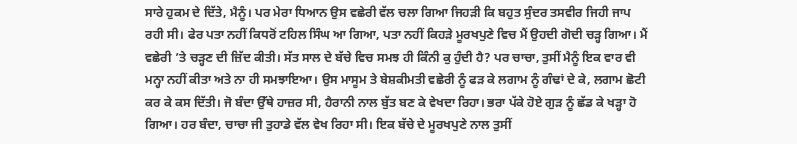ਸਾਰੇ ਹੁਕਮ ਦੇ ਦਿੱਤੇ, ਮੈਨੂੰ। ਪਰ ਮੇਰਾ ਧਿਆਨ ਉਸ ਵਛੇਰੀ ਵੱਲ ਚਲਾ ਗਿਆ ਜਿਹੜੀ ਕਿ ਬਹੁਤ ਸੁੰਦਰ ਤਸਵੀਰ ਜਿਹੀ ਜਾਪ ਰਹੀ ਸੀ। ਫੇਰ ਪਤਾ ਨਹੀਂ ਕਿਧਰੋਂ ਟਹਿਲ ਸਿੰਘ ਆ ਗਿਆ, ਪਤਾ ਨਹੀਂ ਕਿਹੜੇ ਮੂਰਖਪੁਣੇ ਵਿਚ ਮੈਂ ਉਹਦੀ ਗੋਦੀ ਚੜ੍ਹ ਗਿਆ। ਮੈਂ ਵਛੇਰੀ ’ਤੇ ਚੜ੍ਹਣ ਦੀ ਜ਼ਿੱਦ ਕੀਤੀ। ਸੱਤ ਸਾਲ ਦੇ ਬੱਚੇ ਵਿਚ ਸਮਝ ਹੀ ਕਿੰਨੀ ਕੁ ਹੁੰਦੀ ਹੈ? ਪਰ ਚਾਚਾ, ਤੁਸੀਂ ਮੈਨੂੰ ਇਕ ਵਾਰ ਵੀ ਮਨ੍ਹਾ ਨਹੀਂ ਕੀਤਾ ਅਤੇ ਨਾ ਹੀ ਸਮਝਾਇਆ। ਉਸ ਮਾਸੂਮ ਤੇ ਬੇਸ਼ਕੀਮਤੀ ਵਛੇਰੀ ਨੂੰ ਫੜ ਕੇ ਲਗਾਮ ਨੂੰ ਗੰਢਾਂ ਦੇ ਕੇ, ਲਗਾਮ ਛੋਟੀ ਕਰ ਕੇ ਕਸ ਦਿੱਤੀ। ਜੋ ਬੰਦਾ ਉੱਥੇ ਹਾਜ਼ਰ ਸੀ, ਹੈਰਾਨੀ ਨਾਲ ਬੁੱਤ ਬਣ ਕੇ ਵੇਖਦਾ ਰਿਹਾ। ਭਰਾ ਪੱਕੇ ਹੋਏ ਗੁੜ ਨੂੰ ਛੱਡ ਕੇ ਖੜ੍ਹਾ ਹੋ ਗਿਆ। ਹਰ ਬੰਦਾ, ਚਾਚਾ ਜੀ ਤੁਹਾਡੇ ਵੱਲ ਵੇਖ ਰਿਹਾ ਸੀ। ਇਕ ਬੱਚੇ ਦੇ ਮੂਰਖਪੁਣੇ ਨਾਲ ਤੁਸੀਂ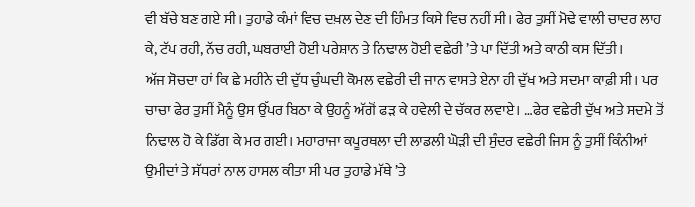ਵੀ ਬੱਚੇ ਬਣ ਗਏ ਸੀ। ਤੁਹਾਡੇ ਕੰਮਾਂ ਵਿਚ ਦਖ਼ਲ ਦੇਣ ਦੀ ਹਿੰਮਤ ਕਿਸੇ ਵਿਚ ਨਹੀਂ ਸੀ। ਫੇਰ ਤੁਸੀਂ ਮੋਢੇ ਵਾਲੀ ਚਾਦਰ ਲਾਹ ਕੇ, ਟੱਪ ਰਹੀ, ਨੱਚ ਰਹੀ, ਘਬਰਾਈ ਹੋਈ ਪਰੇਸ਼ਾਨ ਤੇ ਨਿਢਾਲ ਹੋਈ ਵਛੇਰੀ ’ਤੇ ਪਾ ਦਿੱਤੀ ਅਤੇ ਕਾਠੀ ਕਸ ਦਿੱਤੀ।
ਅੱਜ ਸੋਚਦਾ ਹਾਂ ਕਿ ਛੇ ਮਹੀਨੇ ਦੀ ਦੁੱਧ ਚੁੰਘਦੀ ਕੋਮਲ ਵਛੇਰੀ ਦੀ ਜਾਨ ਵਾਸਤੇ ਏਨਾ ਹੀ ਦੁੱਖ ਅਤੇ ਸਦਮਾ ਕਾਫ਼ੀ ਸੀ। ਪਰ ਚਾਚਾ ਫੇਰ ਤੁਸੀਂ ਮੈਨੂੰ ਉਸ ਉੱਪਰ ਬਿਠਾ ਕੇ ਉਹਨੂੰ ਅੱਗੋਂ ਫੜ ਕੇ ਹਵੇਲੀ ਦੇ ਚੱਕਰ ਲਵਾਏ। …ਫੇਰ ਵਛੇਰੀ ਦੁੱਖ ਅਤੇ ਸਦਮੇ ਤੋਂ ਨਿਢਾਲ ਹੋ ਕੇ ਡਿੱਗ ਕੇ ਮਰ ਗਈ। ਮਹਾਰਾਜਾ ਕਪੂਰਥਲਾ ਦੀ ਲਾਡਲੀ ਘੋੜੀ ਦੀ ਸੁੰਦਰ ਵਛੇਰੀ ਜਿਸ ਨੂੰ ਤੁਸੀਂ ਕਿੰਨੀਆਂ ਉਮੀਦਾਂ ਤੇ ਸੱਧਰਾਂ ਨਾਲ ਹਾਸਲ ਕੀਤਾ ਸੀ ਪਰ ਤੁਹਾਡੇ ਮੱਥੇ ’ਤੇ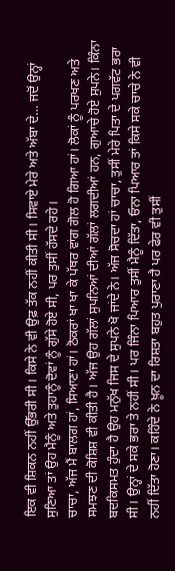ਇਕ ਵੀ ਸ਼ਿਕਨ ਨਹੀਂ ਉੱਭਰੀ ਸੀ। ਕਿਸੇ ਨੇ ਵੀ ਉਫ਼ ਤੱਕ ਨਹੀਂ ਕੀਤੀ ਸੀ। ਸਿਵਾਏ ਮੇਰੇ ਅਤੇ ਅੱਬਾ ਦੇ… ਜਦੋਂ ਉਨ੍ਹਾਂ ਸੁਣਿਆ ਤਾਂ ਉਹ ਮੈਨੂੰ ਅਤੇ ਤੁਹਾਨੂੰ ਦੋਵਾਂ ਨੂੰ ਗੁੱਸੇ ਹੋਏ ਸੀ, ਪਰ ਤੁਸੀਂ ਹੱਸਦੇ ਰਹੇ।
ਚਾਚਾ, ਅੱਜ ਮੈਂ ਬਾਲਗ ਹਾਂ, ਸਿਆਣਾ ਹਾਂ। ਠੋਕਰਾਂ ਖਾ ਖਾ ਕੇ ਪੱਥਰ ਵਾਂਗ ਗੋਲ ਹੋ ਗਿਆ ਹਾਂ। ਲੋਕਾਂ ਨੂੰ ਪਰਖਣ ਅਤੇ ਸਮਝਣ ਦੀ ਕੋਸ਼ਿਸ਼ ਵੀ ਕੀਤੀ ਹੈ। ਅੱਜ ਉਹ ਗੱਲਾਂ ਸੁਪਨਿਆਂ ਦੀਆਂ ਗੱਲਾਂ ਲਗਦੀਆਂ ਹਨ, ਗੁਆਚੇ ਹੋਏ ਸੁਪਨੇ। ਕਿੰਨਾ ਬਦਕਿਸਮਤ ਹੁੰਦਾ ਹੈ ਉਹ ਮਨੁੱਖ ਜਿਸ ਦੇ ਸੁਪਨੇ ਖੋ ਜਾਂਦੇ ਨੇ। ਅੱਜ ਸੋਚਦਾ ਹਾਂ ਚਾਚਾ, ਤੁਸੀਂ ਮੇਰੇ ਪਿਤਾ ਦੇ ਪਗਵੱਟ ਭਰਾ ਸੀ। ਉਨ੍ਹਾਂ ਦੇ ਸਕੇ ਭਰਾ ਤੇ ਨਹੀਂ ਸੀ। ਪਰ ਜਿੰਨਾ ਪਿਆਰ ਤੁਸੀਂ ਮੈਨੂੰ ਦਿੱਤਾ, ਓਨਾ ਪਿਆਰ ਤਾਂ ਕਿਸੇ ਸਕੇ ਚਾਚੇ ਨੇ ਵੀ ਨਹੀਂ ਦਿੱਤਾ ਹੋਣਾ। ਕਹਿੰਦੇ ਨੇ ਖ਼ੂਨ ਦਾ ਰਿਸ਼ਤਾ ਬਹੁਤ ਪੁਰਾਣਾ ਹੈ ਪਰ ਫੇਰ ਵੀ ਤੁਸੀਂ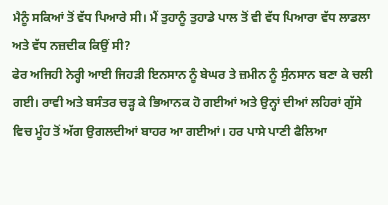ਮੈਨੂੰ ਸਕਿਆਂ ਤੋਂ ਵੱਧ ਪਿਆਰੇ ਸੀ। ਮੈਂ ਤੁਹਾਨੂੰ ਤੁਹਾਡੇ ਪਾਲ ਤੋਂ ਵੀ ਵੱਧ ਪਿਆਰਾ ਵੱਧ ਲਾਡਲਾ ਅਤੇ ਵੱਧ ਨਜ਼ਦੀਕ ਕਿਉਂ ਸੀ?
ਫੇਰ ਅਜਿਹੀ ਨੇਰ੍ਹੀ ਆਈ ਜਿਹੜੀ ਇਨਸਾਨ ਨੂੰ ਬੇਘਰ ਤੇ ਜ਼ਮੀਨ ਨੂੰ ਸੁੰਨਸਾਨ ਬਣਾ ਕੇ ਚਲੀ ਗਈ। ਰਾਵੀ ਅਤੇ ਬਸੰਤਰ ਚੜ੍ਹ ਕੇ ਭਿਆਨਕ ਹੋ ਗਈਆਂ ਅਤੇ ਉਨ੍ਹਾਂ ਦੀਆਂ ਲਹਿਰਾਂ ਗੁੱਸੇ ਵਿਚ ਮੂੰਹ ਤੋਂ ਅੱਗ ਉਗਲਦੀਆਂ ਬਾਹਰ ਆ ਗਈਆਂ। ਹਰ ਪਾਸੇ ਪਾਣੀ ਫੈਲਿਆ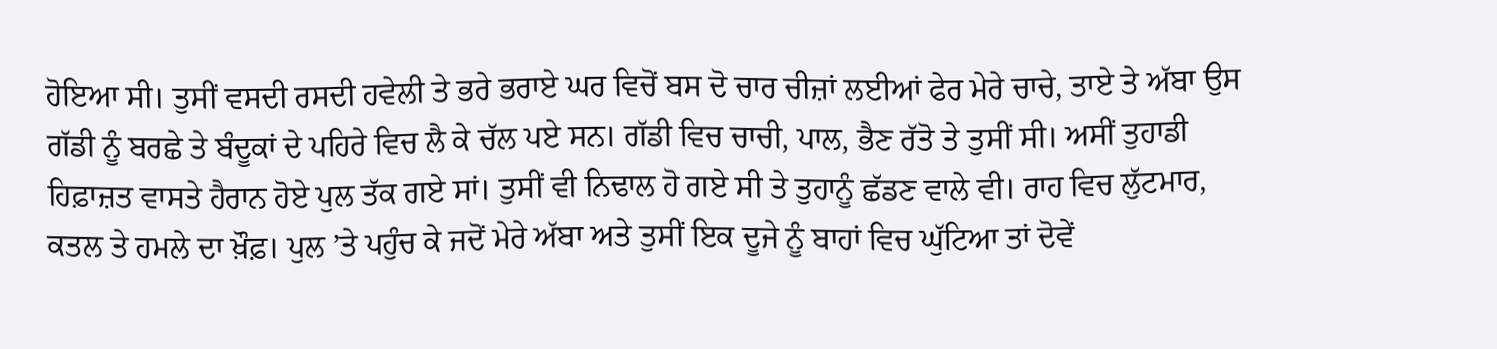ਹੋਇਆ ਸੀ। ਤੁਸੀਂ ਵਸਦੀ ਰਸਦੀ ਹਵੇਲੀ ਤੇ ਭਰੇ ਭਰਾਏ ਘਰ ਵਿਚੋਂ ਬਸ ਦੋ ਚਾਰ ਚੀਜ਼ਾਂ ਲਈਆਂ ਫੇਰ ਮੇਰੇ ਚਾਚੇ, ਤਾਏ ਤੇ ਅੱਬਾ ਉਸ ਗੱਡੀ ਨੂੰ ਬਰਛੇ ਤੇ ਬੰਦੂਕਾਂ ਦੇ ਪਹਿਰੇ ਵਿਚ ਲੈ ਕੇ ਚੱਲ ਪਏ ਸਨ। ਗੱਡੀ ਵਿਚ ਚਾਚੀ, ਪਾਲ, ਭੈਣ ਰੱਤੋ ਤੇ ਤੁਸੀਂ ਸੀ। ਅਸੀਂ ਤੁਹਾਡੀ ਹਿਫ਼ਾਜ਼ਤ ਵਾਸਤੇ ਹੈਰਾਨ ਹੋਏ ਪੁਲ ਤੱਕ ਗਏ ਸਾਂ। ਤੁਸੀਂ ਵੀ ਨਿਢਾਲ ਹੋ ਗਏ ਸੀ ਤੇ ਤੁਹਾਨੂੰ ਛੱਡਣ ਵਾਲੇ ਵੀ। ਰਾਹ ਵਿਚ ਲੁੱਟਮਾਰ, ਕਤਲ ਤੇ ਹਮਲੇ ਦਾ ਖ਼ੌਫ਼। ਪੁਲ ’ਤੇ ਪਹੁੰਚ ਕੇ ਜਦੋਂ ਮੇਰੇ ਅੱਬਾ ਅਤੇ ਤੁਸੀਂ ਇਕ ਦੂਜੇ ਨੂੰ ਬਾਹਾਂ ਵਿਚ ਘੁੱਟਿਆ ਤਾਂ ਦੋਵੇਂ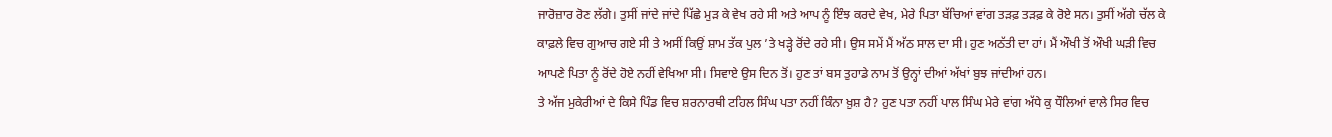ਜਾਰੋਜ਼ਾਰ ਰੋਣ ਲੱਗੇ। ਤੁਸੀਂ ਜਾਂਦੇ ਜਾਂਦੇ ਪਿੱਛੇ ਮੁੜ ਕੇ ਵੇਖ ਰਹੇ ਸੀ ਅਤੇ ਆਪ ਨੂੰ ਇੰਝ ਕਰਦੇ ਵੇਖ, ਮੇਰੇ ਪਿਤਾ ਬੱਚਿਆਂ ਵਾਂਗ ਤੜਫ਼ ਤੜਫ਼ ਕੇ ਰੋਏ ਸਨ। ਤੁਸੀਂ ਅੱਗੇ ਚੱਲ ਕੇ ਕਾਫ਼ਲੇ ਵਿਚ ਗੁਆਚ ਗਏ ਸੀ ਤੇ ਅਸੀਂ ਕਿਉਂ ਸ਼ਾਮ ਤੱਕ ਪੁਲ ’ਤੇ ਖੜ੍ਹੇ ਰੋਂਦੇ ਰਹੇ ਸੀ। ਉਸ ਸਮੇਂ ਮੈਂ ਅੱਠ ਸਾਲ ਦਾ ਸੀ। ਹੁਣ ਅਠੱਤੀ ਦਾ ਹਾਂ। ਮੈਂ ਔਖੀ ਤੋਂ ਔਖੀ ਘੜੀ ਵਿਚ ਆਪਣੇ ਪਿਤਾ ਨੂੰ ਰੋਂਦੇ ਹੋਏ ਨਹੀਂ ਵੇਖਿਆ ਸੀ। ਸਿਵਾਏ ਉਸ ਦਿਨ ਤੋਂ। ਹੁਣ ਤਾਂ ਬਸ ਤੁਹਾਡੇ ਨਾਮ ਤੋਂ ਉਨ੍ਹਾਂ ਦੀਆਂ ਅੱਖਾਂ ਬੁਝ ਜਾਂਦੀਆਂ ਹਨ।
ਤੇ ਅੱਜ ਮੁਕੇਰੀਆਂ ਦੇ ਕਿਸੇ ਪਿੰਡ ਵਿਚ ਸ਼ਰਨਾਰਥੀ ਟਹਿਲ ਸਿੰਘ ਪਤਾ ਨਹੀਂ ਕਿੰਨਾ ਖ਼ੁਸ਼ ਹੈ? ਹੁਣ ਪਤਾ ਨਹੀਂ ਪਾਲ ਸਿੰਘ ਮੇਰੇ ਵਾਂਗ ਅੱਧੇ ਕੁ ਧੌਲਿਆਂ ਵਾਲੇ ਸਿਰ ਵਿਚ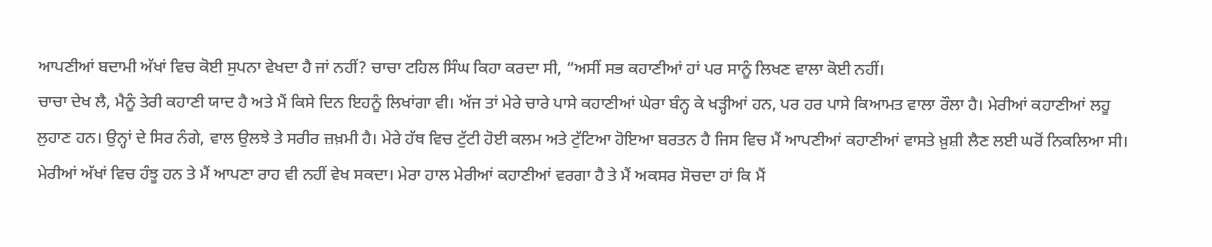ਆਪਣੀਆਂ ਬਦਾਮੀ ਅੱਖਾਂ ਵਿਚ ਕੋਈ ਸੁਪਨਾ ਵੇਖਦਾ ਹੈ ਜਾਂ ਨਹੀਂ? ਚਾਚਾ ਟਹਿਲ ਸਿੰਘ ਕਿਹਾ ਕਰਦਾ ਸੀ, “ਅਸੀਂ ਸਭ ਕਹਾਣੀਆਂ ਹਾਂ ਪਰ ਸਾਨੂੰ ਲਿਖਣ ਵਾਲਾ ਕੋਈ ਨਹੀਂ।
ਚਾਚਾ ਦੇਖ ਲੈ, ਮੈਨੂੰ ਤੇਰੀ ਕਹਾਣੀ ਯਾਦ ਹੈ ਅਤੇ ਮੈਂ ਕਿਸੇ ਦਿਨ ਇਹਨੂੰ ਲਿਖਾਂਗਾ ਵੀ। ਅੱਜ ਤਾਂ ਮੇਰੇ ਚਾਰੇ ਪਾਸੇ ਕਹਾਣੀਆਂ ਘੇਰਾ ਬੰਨ੍ਹ ਕੇ ਖੜ੍ਹੀਆਂ ਹਨ, ਪਰ ਹਰ ਪਾਸੇ ਕਿਆਮਤ ਵਾਲਾ ਰੌਲਾ ਹੈ। ਮੇਰੀਆਂ ਕਹਾਣੀਆਂ ਲਹੂ ਲੁਹਾਣ ਹਨ। ਉਨ੍ਹਾਂ ਦੇ ਸਿਰ ਨੰਗੇ, ਵਾਲ ਉਲਝੇ ਤੇ ਸਰੀਰ ਜ਼ਖ਼ਮੀ ਹੈ। ਮੇਰੇ ਹੱਥ ਵਿਚ ਟੁੱਟੀ ਹੋਈ ਕਲਮ ਅਤੇ ਟੁੱਟਿਆ ਹੋਇਆ ਬਰਤਨ ਹੈ ਜਿਸ ਵਿਚ ਮੈਂ ਆਪਣੀਆਂ ਕਹਾਣੀਆਂ ਵਾਸਤੇ ਖ਼ੁਸ਼ੀ ਲੈਣ ਲਈ ਘਰੋਂ ਨਿਕਲਿਆ ਸੀ। ਮੇਰੀਆਂ ਅੱਖਾਂ ਵਿਚ ਹੰਝੂ ਹਨ ਤੇ ਮੈਂ ਆਪਣਾ ਰਾਹ ਵੀ ਨਹੀਂ ਵੇਖ ਸਕਦਾ। ਮੇਰਾ ਹਾਲ ਮੇਰੀਆਂ ਕਹਾਣੀਆਂ ਵਰਗਾ ਹੈ ਤੇ ਮੈਂ ਅਕਸਰ ਸੋਚਦਾ ਹਾਂ ਕਿ ਮੈਂ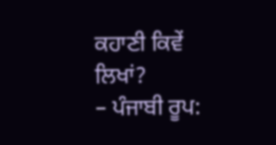ਕਹਾਣੀ ਕਿਵੇਂ ਲਿਖਾਂ?
– ਪੰਜਾਬੀ ਰੂਪ: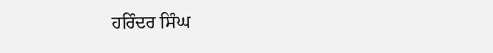ਹਰਿੰਦਰ ਸਿੰਘ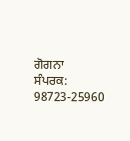ਗੋਗਨਾ
ਸੰਪਰਕ: 98723-25960